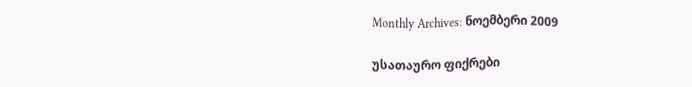Monthly Archives: ნოემბერი 2009

უსათაურო ფიქრები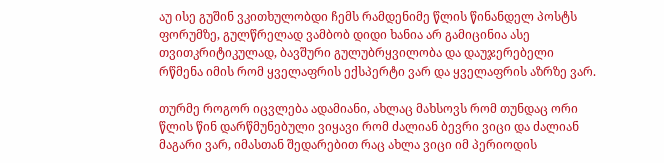აუ ისე გუშინ ვკითხულობდი ჩემს რამდენიმე წლის წინანდელ პოსტს ფორუმზე, გულწრელად ვამბობ დიდი ხანია არ გამიცინია ასე თვითკრიტიკულად, ბავშური გულუბრყვილობა და დაუჯერებელი რწმენა იმის რომ ყველაფრის ექსპერტი ვარ და ყველაფრის აზრზე ვარ.

თურმე როგორ იცვლება ადამიანი, ახლაც მახსოვს რომ თუნდაც ორი წლის წინ დარწმუნებული ვიყავი რომ ძალიან ბევრი ვიცი და ძალიან მაგარი ვარ, იმასთან შედარებით რაც ახლა ვიცი იმ პერიოდის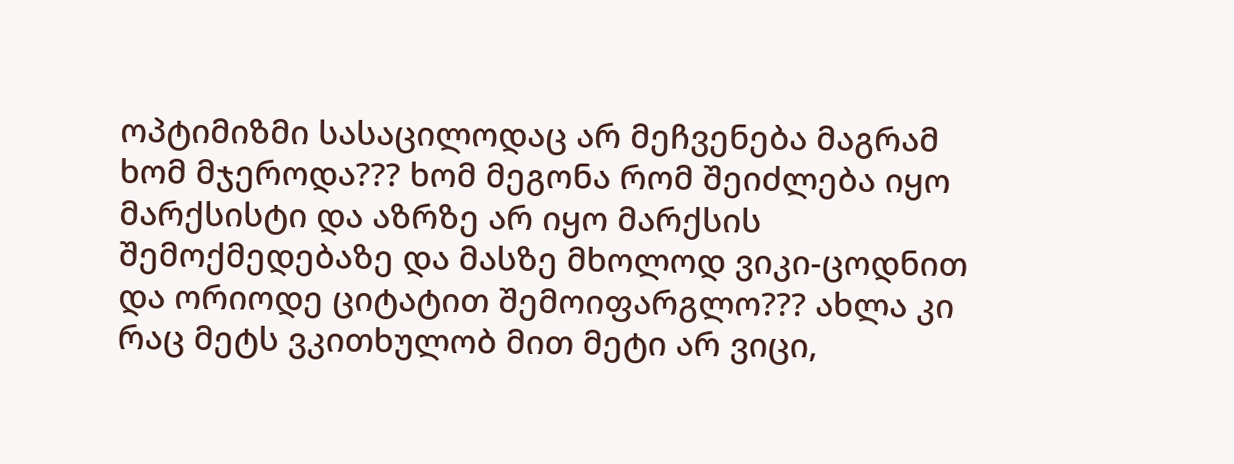ოპტიმიზმი სასაცილოდაც არ მეჩვენება მაგრამ ხომ მჯეროდა??? ხომ მეგონა რომ შეიძლება იყო მარქსისტი და აზრზე არ იყო მარქსის შემოქმედებაზე და მასზე მხოლოდ ვიკი-ცოდნით და ორიოდე ციტატით შემოიფარგლო??? ახლა კი რაც მეტს ვკითხულობ მით მეტი არ ვიცი,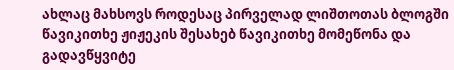ახლაც მახსოვს როდესაც პირველად ლიშთოთას ბლოგში წავიკითხე ჟიჟეკის შესახებ წავიკითხე მომეწონა და გადავწყვიტე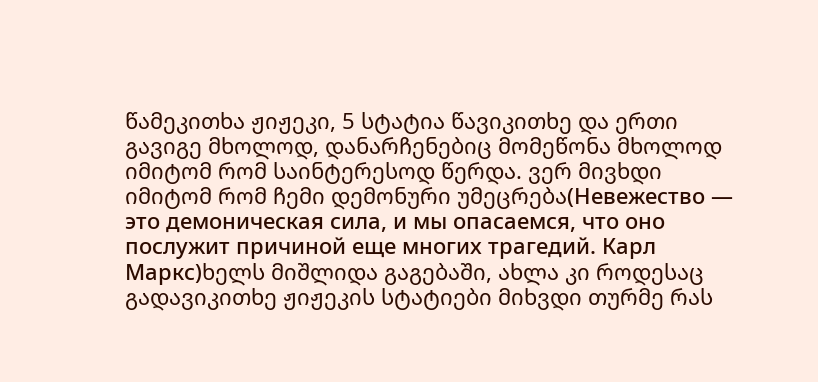წამეკითხა ჟიჟეკი, 5 სტატია წავიკითხე და ერთი გავიგე მხოლოდ, დანარჩენებიც მომეწონა მხოლოდ იმიტომ რომ საინტერესოდ წერდა. ვერ მივხდი იმიტომ რომ ჩემი დემონური უმეცრება(Невежество — это демоническая сила, и мы опасаемся, что оно послужит причиной еще многих трагедий. Карл Маркс)ხელს მიშლიდა გაგებაში, ახლა კი როდესაც გადავიკითხე ჟიჟეკის სტატიები მიხვდი თურმე რას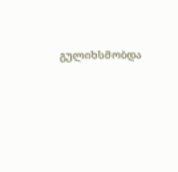გულიხსმობდა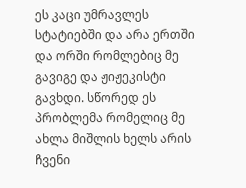ეს კაცი უმრავლეს სტატიებში და არა ერთში და ორში რომლებიც მე გავიგე და ჟიჟეკისტი გავხდი. სწორედ ეს პრობლემა რომელიც მე ახლა მიშლის ხელს არის ჩვენი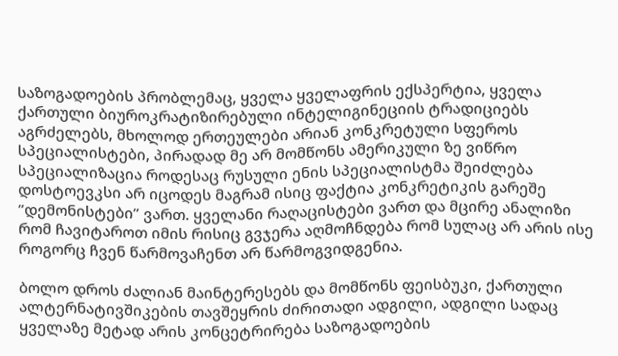საზოგადოების პრობლემაც, ყველა ყველაფრის ექსპერტია, ყველა ქართული ბიუროკრატიზირებული ინტელიგინეციის ტრადიციებს აგრძელებს, მხოლოდ ერთეულები არიან კონკრეტული სფეროს სპეციალისტები, პირადად მე არ მომწონს ამერიკული ზე ვიწრო სპეციალიზაცია როდესაც რუსული ენის სპეციალისტმა შეიძლება დოსტოევკსი არ იცოდეს მაგრამ ისიც ფაქტია კონკრეტიკის გარეშე ”დემონისტები” ვართ. ყველანი რაღაცისტები ვართ და მცირე ანალიზი რომ ჩავიტაროთ იმის რისიც გვჯერა აღმოჩნდება რომ სულაც არ არის ისე როგორც ჩვენ წარმოვაჩენთ არ წარმოგვიდგენია.

ბოლო დროს ძალიან მაინტერესებს და მომწონს ფეისბუკი, ქართული ალტერნატივშიკების თავშეყრის ძირითადი ადგილი, ადგილი სადაც ყველაზე მეტად არის კონცეტრირება საზოგადოების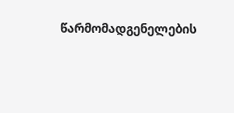წარმომადგენელების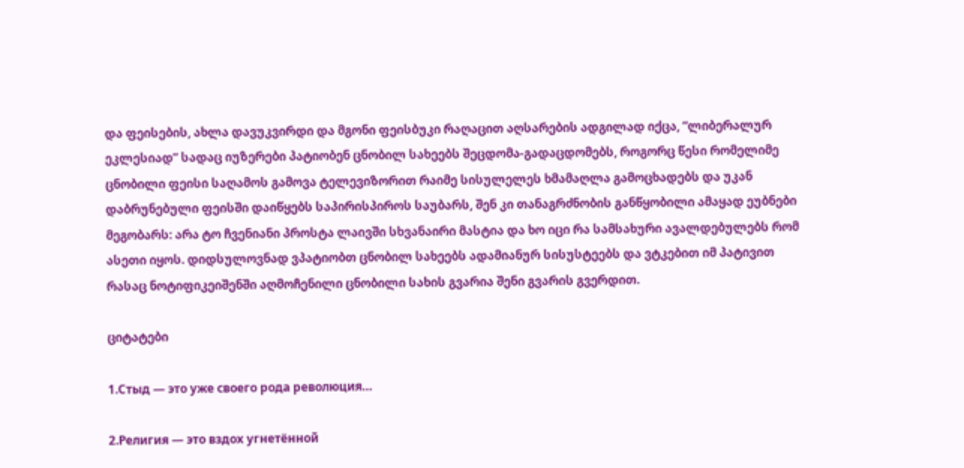და ფეისების, ახლა დავუკვირდი და მგონი ფეისბუკი რაღაცით აღსარების ადგილად იქცა, ”ლიბერალურ ეკლესიად” სადაც იუზერები პატიობენ ცნობილ სახეებს შეცდომა-გადაცდომებს, როგორც წესი რომელიმე ცნობილი ფეისი საღამოს გამოვა ტელევიზორით რაიმე სისულელეს ხმამაღლა გამოცხადებს და უკან დაბრუნებული ფეისში დაიწყებს საპირისპიროს საუბარს, შენ კი თანაგრძნობის განწყობილი ამაყად ეუბნები მეგობარს: არა ტო ჩვენიანი პროსტა ლაივში სხვანაირი მასტია და ხო იცი რა სამსახური ავალდებულებს რომ ასეთი იყოს. დიდსულოვნად ვპატიობთ ცნობილ სახეებს ადამიანურ სისუსტეებს და ვტკებით იმ პატივით რასაც ნოტიფიკეიშენში აღმოჩენილი ცნობილი სახის გვარია შენი გვარის გვერდით.

ციტატები

1.Стыд — это уже своего рода революция…

2.Религия — это вздох угнетённой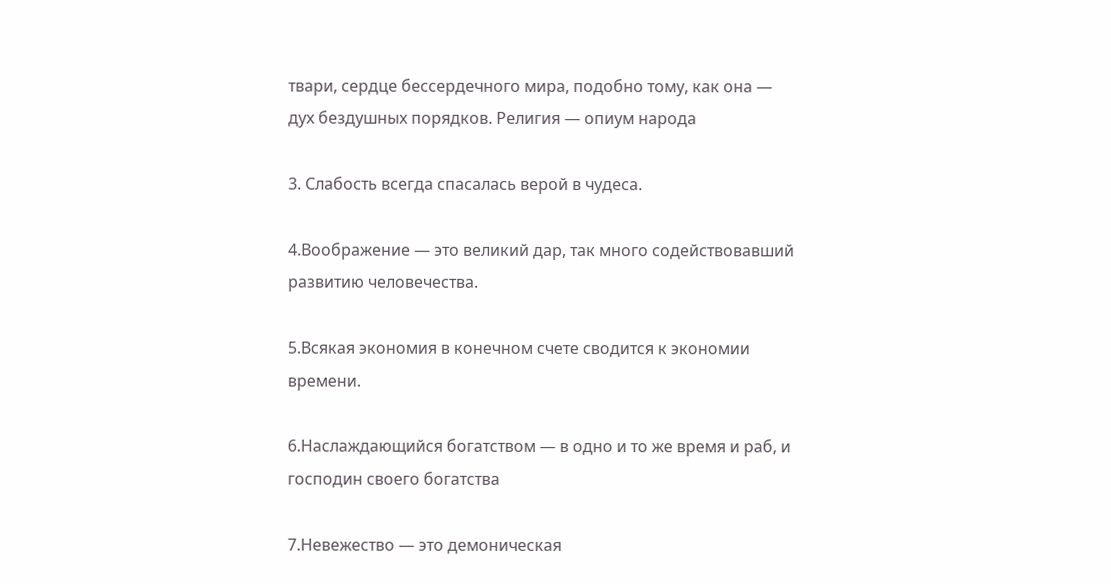твари, сердце бессердечного мира, подобно тому, как она — дух бездушных порядков. Религия — опиум народа

3. Слабость всегда спасалась верой в чудеса.

4.Воображение — это великий дар, так много содействовавший развитию человечества.

5.Всякая экономия в конечном счете сводится к экономии времени.

6.Наслаждающийся богатством — в одно и то же время и раб, и господин своего богатства

7.Невежество — это демоническая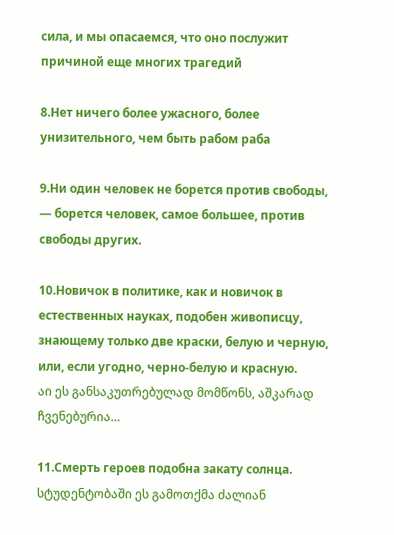сила, и мы опасаемся, что оно послужит причиной еще многих трагедий

8.Нет ничего более ужасного, более унизительного, чем быть рабом раба

9.Ни один человек не борется против свободы, — борется человек, самое большее, против свободы других.

10.Новичок в политике, как и новичок в естественных науках, подобен живописцу, знающему только две краски, белую и черную, или, если угодно, черно-белую и красную.
აი ეს განსაკუთრებულად მომწონს, აშკარად ჩვენებურია…

11.Смерть героев подобна закату солнца.
სტუდენტობაში ეს გამოთქმა ძალიან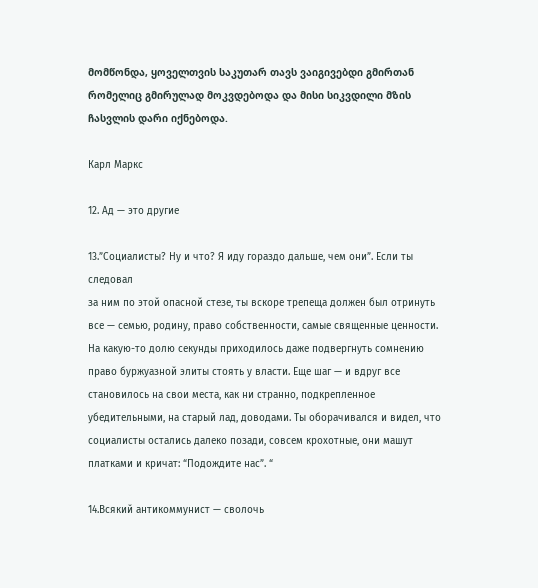მომწონდა, ყოველთვის საკუთარ თავს ვაიგივებდი გმირთან რომელიც გმირულად მოკვდებოდა და მისი სიკვდილი მზის ჩასვლის დარი იქნებოდა.

Карл Маркс

12. Ад — это другие

13.”Социалисты? Ну и что? Я иду гораздо дальше, чем они”. Если ты следовал
за ним по этой опасной стезе, ты вскоре трепеща должен был отринуть все — семью, родину, право собственности, самые священные ценности. На какую-то долю секунды приходилось даже подвергнуть сомнению право буржуазной элиты стоять у власти. Еще шаг — и вдруг все становилось на свои места, как ни странно, подкрепленное убедительными, на старый лад, доводами. Ты оборачивался и видел, что социалисты остались далеко позади, совсем крохотные, они машут платками и кричат: “Подождите нас”. “

14.Всякий антикоммунист — сволочь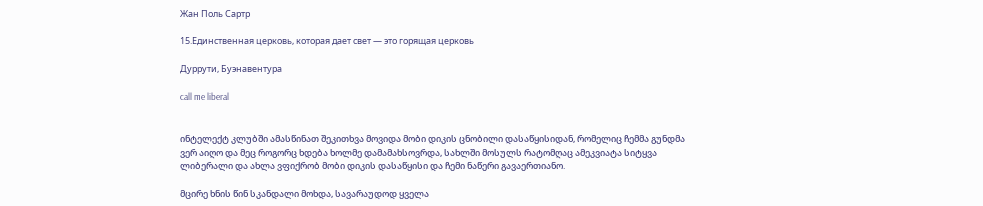Жан Поль Сартр

15.Единственная церковь, которая дает свет — это горящая церковь

Дуррути, Буэнавентура

call me liberal


ინტელექტ კლუბში ამასწინათ შეკითხვა მოვიდა მობი დიკის ცნობილი დასაწყისიდან, რომელიც ჩემმა გუნდმა ვერ აიღო და მეც როგორც ხდება ხოლმე დამამახსოვრდა, სახლში მოსულს რატომღაც ამეკვიატა სიტყვა ლიბერალი და ახლა ვფიქრობ მობი დიკის დასაწყისი და ჩემი ნაწერი გავაერთიანო.

მცირე ხნის წინ სკანდალი მოხდა, სავარაუდოდ ყველა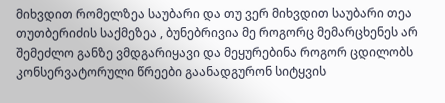მიხვდით რომელზეა საუბარი და თუ ვერ მიხვდით საუბარი თეა თუთბერიძის საქმეზეა , ბუნებრივია მე როგორც მემარცხენეს არ შემეძლო განზე ვმდგარიყავი და მეყურებინა როგორ ცდილობს კონსერვატორული წრეები გაანადგურონ სიტყვის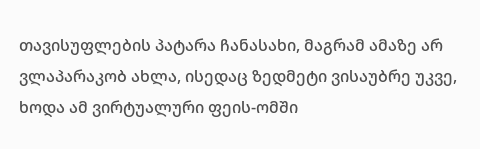თავისუფლების პატარა ჩანასახი, მაგრამ ამაზე არ ვლაპარაკობ ახლა, ისედაც ზედმეტი ვისაუბრე უკვე, ხოდა ამ ვირტუალური ფეის-ომში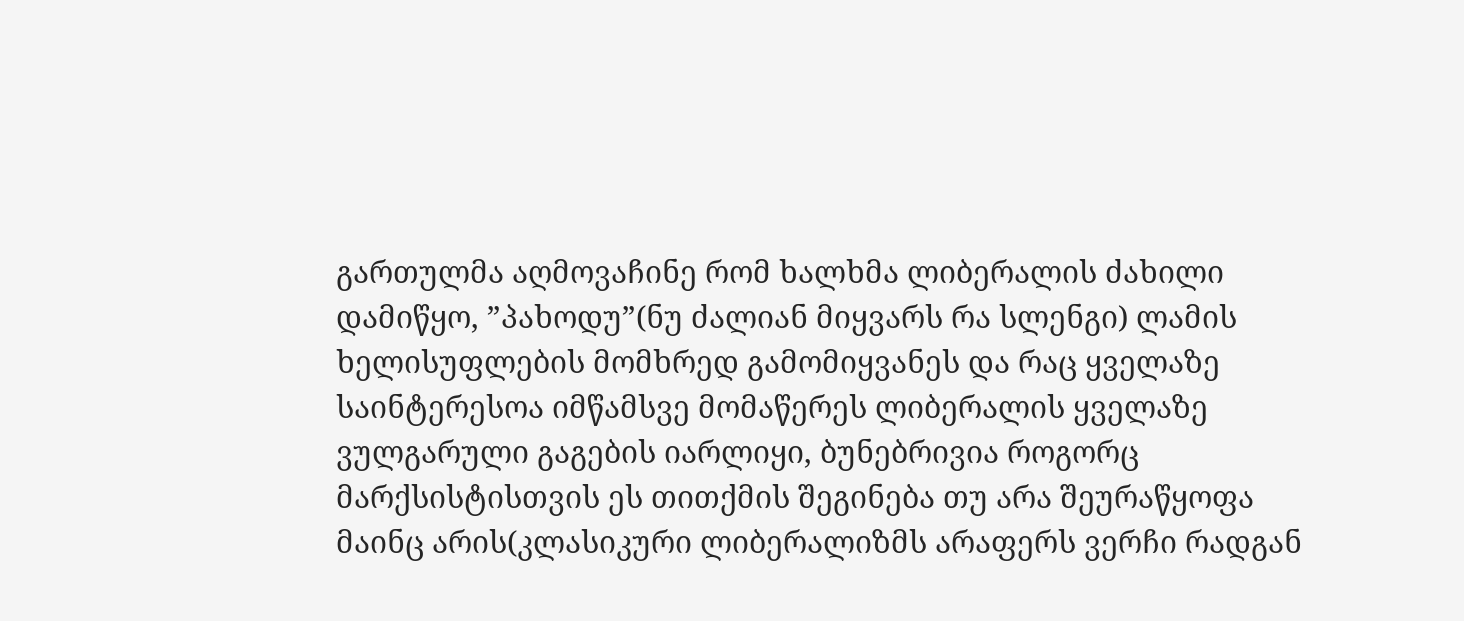გართულმა აღმოვაჩინე რომ ხალხმა ლიბერალის ძახილი დამიწყო, ”პახოდუ”(ნუ ძალიან მიყვარს რა სლენგი) ლამის ხელისუფლების მომხრედ გამომიყვანეს და რაც ყველაზე საინტერესოა იმწამსვე მომაწერეს ლიბერალის ყველაზე ვულგარული გაგების იარლიყი, ბუნებრივია როგორც მარქსისტისთვის ეს თითქმის შეგინება თუ არა შეურაწყოფა მაინც არის(კლასიკური ლიბერალიზმს არაფერს ვერჩი რადგან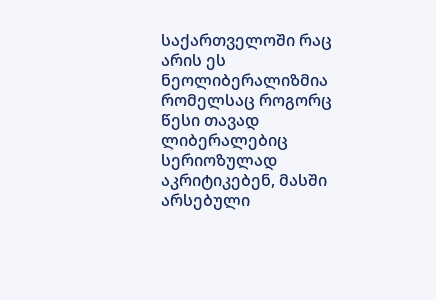საქართველოში რაც არის ეს ნეოლიბერალიზმია რომელსაც როგორც წესი თავად ლიბერალებიც სერიოზულად აკრიტიკებენ, მასში არსებული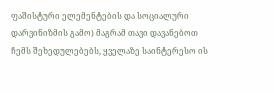ფაშისტური ელემენტების და სოციალური დარვინიზმის გამო) მაგრამ თავი დავანებოთ ჩემს შეხედულებებს, ყველაზე საინტერესო ის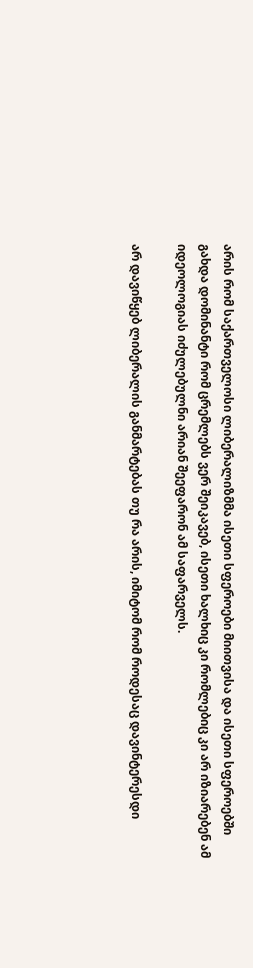არის რომ საქართველოსი ლიბერალიზმმა ისეთი სფეროები მიითვისა და ისეთი სფეროებში გახდა დომინანტი რომ ცრემლებს ვერ შეიკავებ, ისეთი ხალხიც კი რომლებიც კი არ იზიარებენ ამ იდეოლოგიას იძულებულნი არიან შეეფარონ ამ საფარველს.

არ დავიწყებ ლიბერალის განმარტებას თუ რა არის, იმიტომ რომ როდესაც დავინტერესდი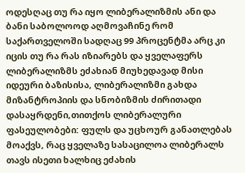ოდესღაც თუ რა იყო ლიბერალიზმის ანი და ბანი საბოლოოდ აღმოვაჩინე რომ საქართველოში სადღაც 99 პროცენტმა არც კი იცის თუ რა რას იზიარებს და ყველაფერს ლიბერალიზმს ეძახიან მიუხედავად მისი იდეური ბაზისისა, ლიბერალიზმი გახდა მიზანტროპიის და სნობიზმის ძირითადი დასაყრდენი,თითქოს ლიბერალური ფასეულობები: ფულს და უცხოურ განათლებას მოაქვს, რაც ყველაზე სასაცილოა ლიბერალს თავს ისეთი ხალხიც ეძახის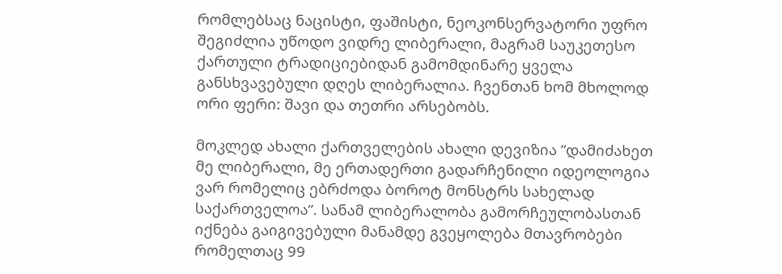რომლებსაც ნაცისტი, ფაშისტი, ნეოკონსერვატორი უფრო შეგიძლია უწოდო ვიდრე ლიბერალი, მაგრამ საუკეთესო ქართული ტრადიციებიდან გამომდინარე ყველა განსხვავებული დღეს ლიბერალია. ჩვენთან ხომ მხოლოდ ორი ფერი: შავი და თეთრი არსებობს.

მოკლედ ახალი ქართველების ახალი დევიზია ”დამიძახეთ მე ლიბერალი, მე ერთადერთი გადარჩენილი იდეოლოგია ვარ რომელიც ებრძოდა ბოროტ მონსტრს სახელად საქართველოა”. სანამ ლიბერალობა გამორჩეულობასთან იქნება გაიგივებული მანამდე გვეყოლება მთავრობები რომელთაც 99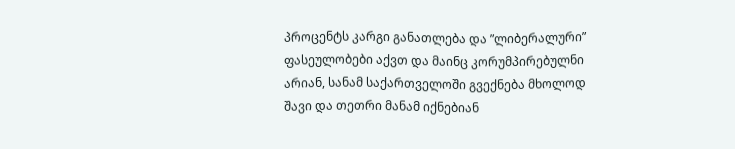პროცენტს კარგი განათლება და ”ლიბერალური” ფასეულობები აქვთ და მაინც კორუმპირებულნი არიან, სანამ საქართველოში გვექნება მხოლოდ შავი და თეთრი მანამ იქნებიან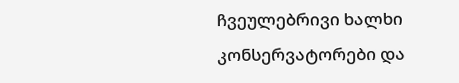ჩვეულებრივი ხალხი კონსერვატორები და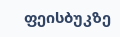ფეისბუკზე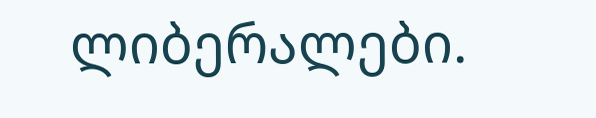ლიბერალები.